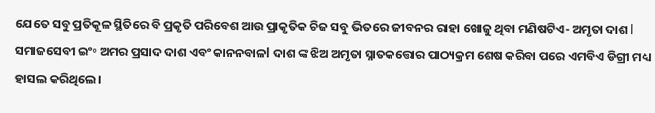ଯେତେ ସବୁ ପ୍ରତିକୂଳ ସ୍ଥିତିରେ ବି ପ୍ରକୃତି ପରିବେଶ ଆଉ ପ୍ରାକୃତିକ ଚିଜ ସବୁ ଭିତରେ ଜୀବନର ରାହା ଖୋଜୁ ଥିବା ମଣିଷଟିଏ- ଅମୃତା ଦାଶ l ସମାଜସେବୀ ଇଂ॰ ଅମର ପ୍ରସାଦ ଦାଶ ଏବଂ କାନନବାଳl ଦାଶ ଙ୍କ ଝିଅ ଅମୃତା ସ୍ନାତକତ୍ତୋର ପାଠ୍ୟକ୍ରମ ଶେଷ କରିବା ପରେ ଏମବିଏ ଡିଗ୍ରୀ ମଧ୍ୟ ହାସଲ କରିଥିଲେ।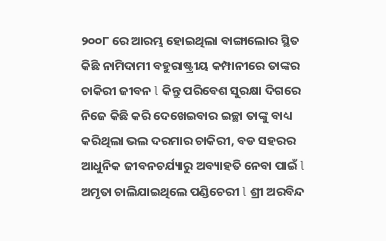୨୦୦୮ ରେ ଆରମ୍ଭ ହୋଇଥିଲା ବାଙ୍ଗାଲୋର ସ୍ଥିତ କିଛି ନାମିଦାମୀ ବହୁରାଷ୍ଟ୍ରୀୟ କମ୍ପାନୀରେ ତାଙ୍କର ଚାକିରୀ ଜୀବନ l କିନ୍ତୁ ପରିବେଶ ସୁରକ୍ଷା ଦିଗରେ ନିଜେ କିଛି କରି ଦେଖେଇବାର ଇଚ୍ଛା ତାଙ୍କୁ ବାଧ୍ୟ କରିଥିଲା ଭଲ ଦରମାର ଚାକିରୀ, ବଡ ସହରର ଆଧୁନିକ ଜୀବନଚର୍ଯ୍ୟାରୁ ଅବ୍ୟାହତି ନେବା ପାଇଁ l ଅମୃତା ଚାଲିଯାଇଥିଲେ ପଣ୍ଡିଚେରୀ l ଶ୍ରୀ ଅରବିନ୍ଦ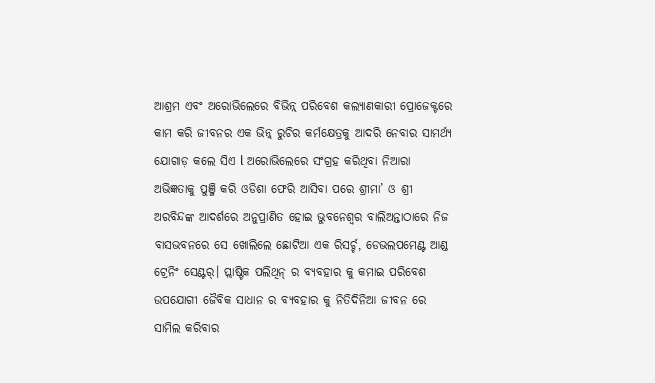ଆଶ୍ରମ ଏବଂ ଅରୋଭିଲେରେ ବିଭିନ୍ନ୍ ପରିବେଶ କଲ୍ୟାଣକାରୀ ପ୍ରୋଜେକ୍ଟରେ କାମ କରି ଜୀବନର ଏକ ଭିନ୍ନ୍ ରୁଚିର କର୍ମକ୍ଷେତ୍ରକୁ ଆଦରି ନେବାର ସାମର୍ଥ୍ୟ ଯୋଗାଡ଼ କଲେ ସିଏ l ଅରୋଭିଲେରେ ସଂଗ୍ରହ କରିଥିବା ନିଆରା ଅଭିଜ୍ଞତାକୁ ପୁଞ୍ଜି କରି ଓଡିଶା ଫେରି ଆସିବା ପରେ ଶ୍ରୀମା’ ଓ ଶ୍ରୀ ଅରବିନ୍ଦଙ୍କ ଆଦର୍ଶରେ ଅନୁପ୍ରାଣିତ ହୋଇ ଭୁବନେଶ୍ୱର ବାଲିଅନ୍ତାଠାରେ ନିଜ ବାସଭବନରେ ସେ ଖୋଲିଲେ ଛୋଟିଆ ଏକ ରିସର୍ଚ୍ଚ, ଡେଭଲପମେଣ୍ଟ ଆଣ୍ଡ ଟ୍ରେନିଂ ସେଣ୍ଟର୍। ପ୍ଲାଷ୍ଟିକ ପଲିଥିନ୍ ର ବ୍ୟବହାର କୁ କମାଇ ପରିବେଶ ଉପଯୋଗୀ ଜୈବିକ ସାଧାନ ର ବ୍ୟବହାର କୁ ନିତିଦିନିଆ ଜୀବନ ରେ ସାମିଲ କରିବାର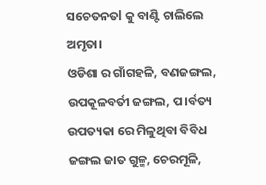ସଚେତନତl କୁ ବାଣ୍ଟି ଚାଲିଲେ ଅମୃତା।
ଓଡିଶା ର ଗାଁଗହଳି, ବଣଜଙ୍ଗଲ, ଉପକୂଳବର୍ତୀ ଜଙ୍ଗଲ, ପ।ର୍ବତ୍ୟ ଉପତ୍ୟକା ରେ ମିଳୁଥିବା ବିବିଧ ଜଙ୍ଗଲ ଜାତ ଗୁଳ୍ମ, ଚେରମୂଳି,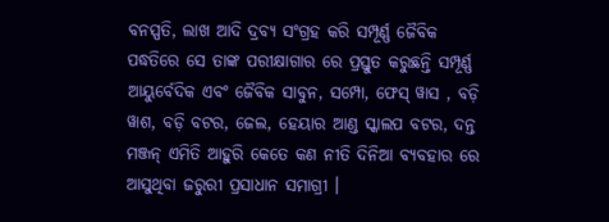ବନସ୍ପତି, ଲାଖ ଆଦି ଦ୍ରବ୍ୟ ସଂଗ୍ରହ କରି ସମ୍ପୂର୍ଣ୍ଣ ଜୈବିକ ପଦ୍ଧତିରେ ସେ ତାଙ୍କ ପରୀକ୍ଷାଗାର ରେ ପ୍ରସ୍ତୁତ କରୁଛନ୍ତି ସମ୍ପୂର୍ଣ୍ଣ ଆୟୁର୍ବେଦିକ ଏବଂ ଜୈବିକ ସାବୁନ, ସମ୍ପୋ, ଫେସ୍ ୱାସ , ବଡ଼ି ୱାଶ, ବଡ଼ି ବଟର, ଜେଲ, ହେୟାର ଆଣ୍ଡ ସ୍କାଲପ ବଟର, ଦନ୍ତ ମଞ୍ଜନ୍ ଏମିତି ଆହୁରି କେତେ କଣ ନୀତି ଦିନିଆ ବ୍ୟବହାର ରେ ଆସୁଥିବା ଜରୁରୀ ପ୍ରସାଧାନ ସମାଗ୍ରୀ ।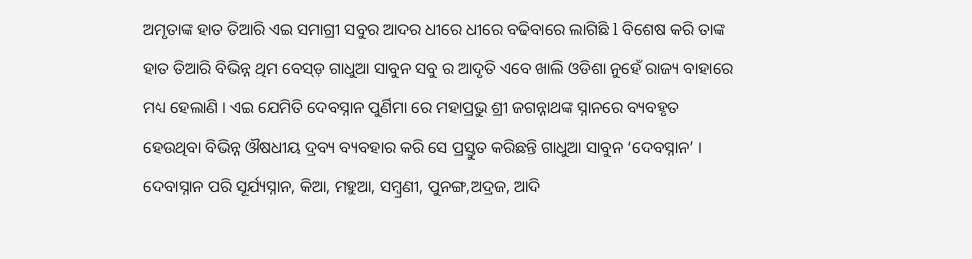ଅମୃତାଙ୍କ ହାତ ତିଆରି ଏଇ ସମାଗ୍ରୀ ସବୁର ଆଦର ଧୀରେ ଧୀରେ ବଢିବାରେ ଲାଗିଛି l ବିଶେଷ କରି ତାଙ୍କ ହାତ ତିଆରି ବିଭିନ୍ନ ଥିମ ବେସ୍ଡ଼ ଗାଧୁଆ ସାବୁନ ସବୁ ର ଆଦୃତି ଏବେ ଖାଲି ଓଡିଶା ନୁହେଁ ରାଜ୍ୟ ବାହାରେ ମଧ୍ୟ ହେଲାଣି । ଏଇ ଯେମିତି ଦେବସ୍ନାନ ପୁର୍ଣିମା ରେ ମହାପ୍ରଭୁ ଶ୍ରୀ ଜଗନ୍ନାଥଙ୍କ ସ୍ନାନରେ ବ୍ୟବହୃତ ହେଉଥିବା ବିଭିନ୍ନ ଔଷଧୀୟ ଦ୍ରବ୍ୟ ବ୍ୟବହାର କରି ସେ ପ୍ରସ୍ତୁତ କରିଛନ୍ତି ଗାଧୁଆ ସାବୁନ ‘ଦେବସ୍ନାନ’ ।
ଦେବାସ୍ନାନ ପରି ସୂର୍ଯ୍ୟସ୍ନାନ, କିଆ, ମହୁଆ, ସମ୍ବ୍ରଣୀ, ପୁନଙ୍ଗ,ଅଦ୍ରଜ, ଆଦି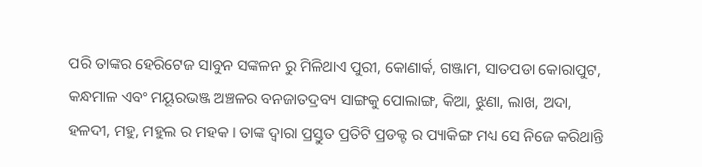ପରି ତାଙ୍କର ହେରିଟେଜ ସାବୁନ ସଙ୍କଳନ ରୁ ମିଳିଥାଏ ପୁରୀ, କୋଣାର୍କ, ଗଞ୍ଜାମ, ସାତପଡା କୋରାପୁଟ, କନ୍ଧମାଳ ଏବଂ ମୟୂରଭଞ୍ଜ ଅଞ୍ଚଳର ବନଜାତଦ୍ରବ୍ୟ ସାଙ୍ଗକୁ ପୋଲାଙ୍ଗ, କିଆ, ଝୁଣା, ଲାଖ, ଅଦା, ହଳଦୀ, ମହୁ, ମହୁଲ ର ମହକ । ତାଙ୍କ ଦ୍ଵାରା ପ୍ରସ୍ତୁତ ପ୍ରତିଟି ପ୍ରଡକ୍ଟ ର ପ୍ୟାକିଙ୍ଗ ମଧ୍ୟ ସେ ନିଜେ କରିଥାନ୍ତି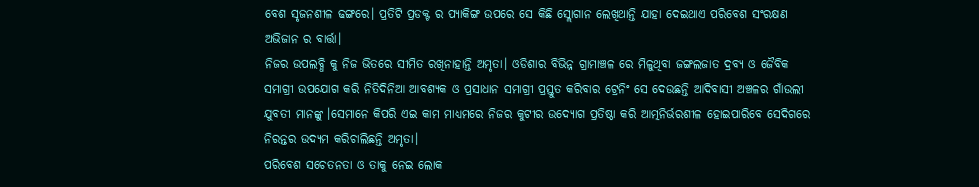ବେଶ ସୃଜନଶୀଳ ଢଙ୍ଗରେ। ପ୍ରତିଟି ପ୍ରଡକ୍ଟ ର ପ୍ୟାକିଙ୍ଗ ଉପରେ ସେ କିଛି ସ୍ଲୋଗାନ ଲେଖିଥାନ୍ତି ଯାହା ଦେଇଥାଏ ପରିବେଶ ସଂରକ୍ଷଣ ଅଭିଜାନ ର ବାର୍ତ୍ତା।
ନିଜର ଉପଲବ୍ଧି କୁ ନିଜ ଭିତରେ ସୀମିତ ରଖିନାହାନ୍ତି ଅମୃତା। ଓଡିଶାର ବିଭିନ୍ନ ଗ୍ରାମାଞ୍ଚଳ ରେ ମିଳୁଥିବା ଜଙ୍ଗଲଜାତ ଦ୍ରବ୍ୟ ଓ ଜୈବିକ ସମାଗ୍ରୀ ଉପଯୋଗ କରି ନିତିଦିନିଆ ଆବଶ୍ୟକ ଓ ପ୍ରସାଧାନ ସମାଗ୍ରୀ ପ୍ରସ୍ତୁତ କରିବାର ଟ୍ରେନିଂ ସେ ଦେଉଛନ୍ତି ଆଦିବାସୀ ଅଞ୍ଚଳର ଗାଁଉଲୀ ଯୁବତୀ ମାନଙ୍କୁ ।ସେମାନେ କିପରି ଏଇ କାମ ମାଧ୍ୟମରେ ନିଜର କୁଟୀର ଉଦ୍ୟୋଗ ପ୍ରତିଷ୍ଠା କରି ଆତ୍ମନିର୍ଭରଶୀଳ ହୋଇପାରିବେ ସେଦିଗରେ ନିରନ୍ତର ଉଦ୍ୟମ କରିଚାଲିଛନ୍ତି ଅମୃତା।
ପରିବେଶ ସଚେତନତା ଓ ତାକୁ ନେଇ ଲୋକ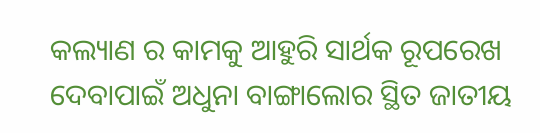କଲ୍ୟାଣ ର କାମକୁ ଆହୁରି ସାର୍ଥକ ରୂପରେଖ ଦେବାପାଇଁ ଅଧୁନା ବାଙ୍ଗାଲୋର ସ୍ଥିତ ଜାତୀୟ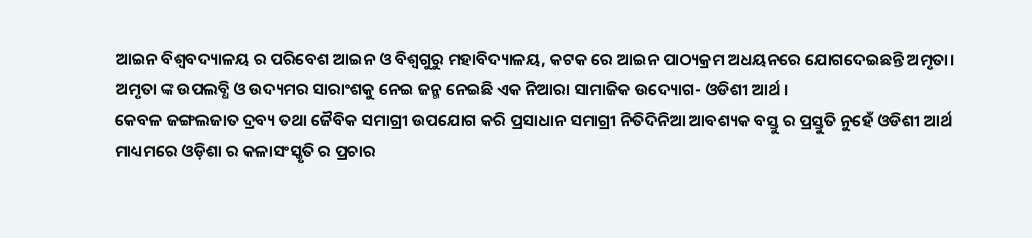ଆଇନ ବିଶ୍ବବଦ୍ୟାଳୟ ର ପରିବେଶ ଆଇନ ଓ ବିଶ୍ୱଗୁରୁ ମହାବିଦ୍ୟାଳୟ, କଟକ ରେ ଆଇନ ପାଠ୍ୟକ୍ରମ ଅଧୟନରେ ଯୋଗଦେଇଛନ୍ତି ଅମୃତା।
ଅମୃତା ଙ୍କ ଉପଲବ୍ଧି ଓ ଉଦ୍ୟମର ସାରାଂଶକୁ ନେଇ ଜନ୍ମ ନେଇଛି ଏକ ନିଆରା ସାମାଜିକ ଉଦ୍ୟୋଗ- ଓଡିଶୀ ଆର୍ଥ ।
କେବଳ ଜଙ୍ଗଲଜାତ ଦ୍ରବ୍ୟ ତଥା ଜୈବିକ ସମାଗ୍ରୀ ଉପଯୋଗ କରି ପ୍ରସାଧାନ ସମାଗ୍ରୀ ନିତିଦିନିଆ ଆବଶ୍ୟକ ବସ୍ତୁ ର ପ୍ରସ୍ତୁତି ନୁହେଁ ଓଡିଶୀ ଆର୍ଥ ମାଧ୍ୟମରେ ଓଡ଼ିଶା ର କଳାସଂସ୍କୃତି ର ପ୍ରଚାର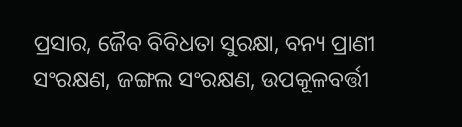ପ୍ରସାର, ଜୈବ ବିବିଧତା ସୁରକ୍ଷା, ବନ୍ୟ ପ୍ରାଣୀ ସଂରକ୍ଷଣ, ଜଙ୍ଗଲ ସଂରକ୍ଷଣ, ଉପକୂଳବର୍ତ୍ତୀ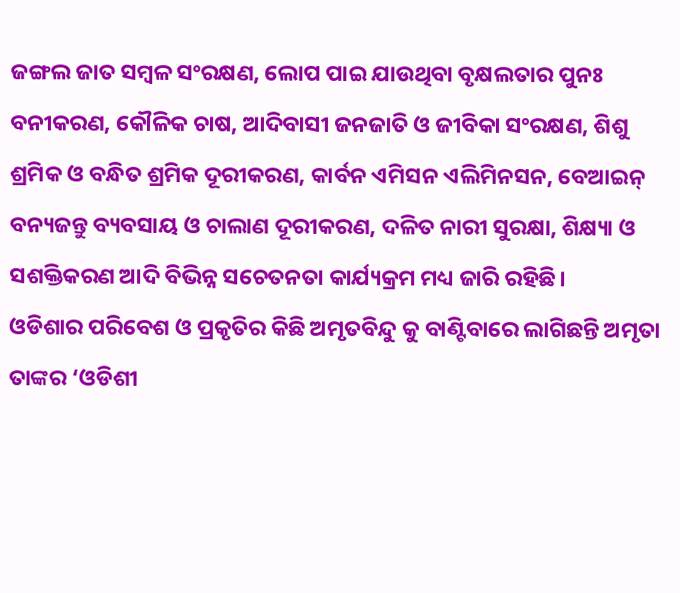ଜଙ୍ଗଲ ଜାତ ସମ୍ବଳ ସଂରକ୍ଷଣ, ଲୋପ ପାଇ ଯାଉଥିବା ବୃକ୍ଷଲତାର ପୁନଃ ବନୀକରଣ, କୌଳିକ ଚାଷ, ଆଦିବାସୀ ଜନଜାତି ଓ ଜୀବିକା ସଂରକ୍ଷଣ, ଶିଶୁ ଶ୍ରମିକ ଓ ବନ୍ଧିତ ଶ୍ରମିକ ଦୂରୀକରଣ, କାର୍ବନ ଏମିସନ ଏଲିମିନସନ, ବେଆଇନ୍ ବନ୍ୟଜନ୍ତୁ ବ୍ୟବସାୟ ଓ ଚାଲାଣ ଦୂରୀକରଣ, ଦଳିତ ନାରୀ ସୁରକ୍ଷା, ଶିକ୍ଷ୍ୟା ଓ ସଶକ୍ତିକରଣ ଆଦି ବିଭିନ୍ନ ସଚେତନତା କାର୍ଯ୍ୟକ୍ରମ ମଧ୍ୟ ଜାରି ରହିଛି।
ଓଡିଶାର ପରିବେଶ ଓ ପ୍ରକୃତିର କିଛି ଅମୃତବିନ୍ଦୁ କୁ ବାଣ୍ଟିବାରେ ଲାଗିଛନ୍ତି ଅମୃତା ତାଙ୍କର ‘ଓଡିଶୀ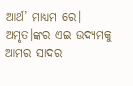ଆର୍ଥ’ ମାଧ୍ୟମ ରେ। ଅମୃତ।ଙ୍କର ଏଇ ଉଦ୍ୟମକୁ ଆମର ସାଦର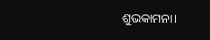ଶୁଭକାମନା।